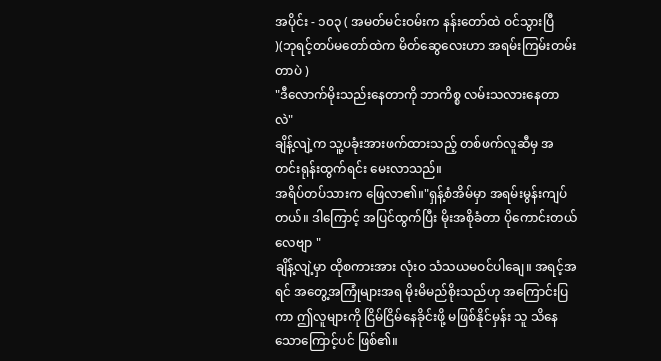အပိုင်း - ၁၀၃ ( အမတ်မင်းဝမ်းက နန်းတော်ထဲ ဝင်သွားပြီ )(ဘုရင့်တပ်မတော်ထဲက မိတ်ဆွေလေးဟာ အရမ်းကြမ်းတမ်းတာပဲ )
"ဒီလောက်မိုးသည်းနေတာကို ဘာကိစ္စ လမ်းသလားနေတာလဲ"
ချိန့်လျဲ့က သူ့ပခုံးအားဖက်ထားသည့် တစ်ဖက်လူဆီမှ အတင်းရုန်းထွက်ရင်း မေးလာသည်။
အရိပ်တပ်သားက ဖြေလာ၏။"ရှန့်စံအိမ်မှာ အရမ်းမွန်းကျပ်တယ်။ ဒါကြောင့် အပြင်ထွက်ပြီး မိုးအစိုခံတာ ပိုကောင်းတယ်လေဗျာ "
ချိန့်လျဲ့မှာ ထိုစကားအား လုံးဝ သံသယမဝင်ပါချေ။ အရင့်အရင် အတွေ့အကြုံများအရ မိုးမိမည်စိုးသည်ဟု အကြောင်းပြကာ ဤလူများကို ငြိမ်ငြိမ်နေခိုင်းဖို့ မဖြစ်နိုင်မှန်း သူ သိနေသောကြောင့်ပင် ဖြစ်၏။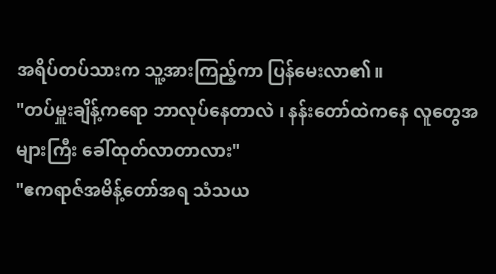အရိပ်တပ်သားက သူ့အားကြည့်ကာ ပြန်မေးလာ၏။
"တပ်မှူးချိန့်ကရော ဘာလုပ်နေတာလဲ ၊ နန်းတော်ထဲကနေ လူတွေအများကြီး ခေါ်ထုတ်လာတာလား"
"ဧကရာဇ်အမိန့်တော်အရ သံသယ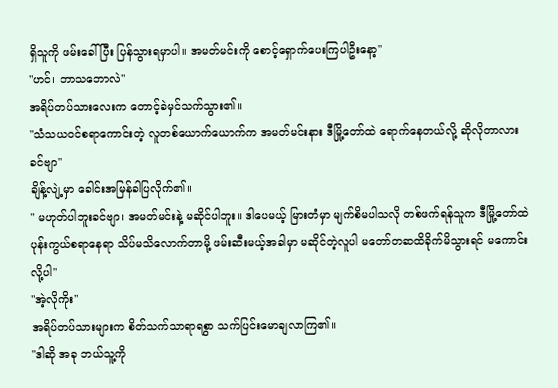ရှိသူကို ဖမ်းခေါ်ပြီး ပြန်သွားရမှာပါ။ အမတ်မင်းကို စောင့်ရှောက်ပေးကြပါဦးနော့"
"ဟင်၊ ဘာသဘောလဲ"
အရိပ်တပ်သားလေးက တောင့်ခဲမှင်သက်သွား၏။
"သံသယဝင်စရာကောင်းတဲ့ လူတစ်ယောက်ယောက်က အမတ်မင်းနား ဒီမြို့တော်ထဲ ရောက်နေတယ်လို့ ဆိုလိုတာလားခင်ဗျာ"
ချိန့်လျဲ့မှာ ခေါင်းအမြန်ခါပြလိုက်၏။
" မဟုတ်ပါဘူးခင်ဗျာ၊ အမတ်မင်းနဲ့ မဆိုင်ပါဘူး။ ဒါပေမယ့် မြားတံမှာ မျက်စိမပါသလို တစ်ဖက်ရန်သူက ဒီမြို့တော်ထဲ ပုန်းကွယ်စရာနေရာ သိပ်မသိလောက်တာမို့ ဖမ်းဆီးမယ့်အခါမှာ မဆိုင်တဲ့လူပါ မတော်တဆထိခိုက်မိသွားရင် မကောင်းလို့ပါ"
"အဲ့လိုကိုး"
အရိပ်တပ်သားများက စိတ်သက်သာရာရစွာ သက်ပြင်းမောချလာကြ၏။
"ဒါဆို အခု ဘယ်သူ့ကို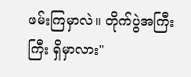ဖမ်းကြမှာလဲ။ တိုက်ပွဲအကြီးကြီး ရှိမှာလား"